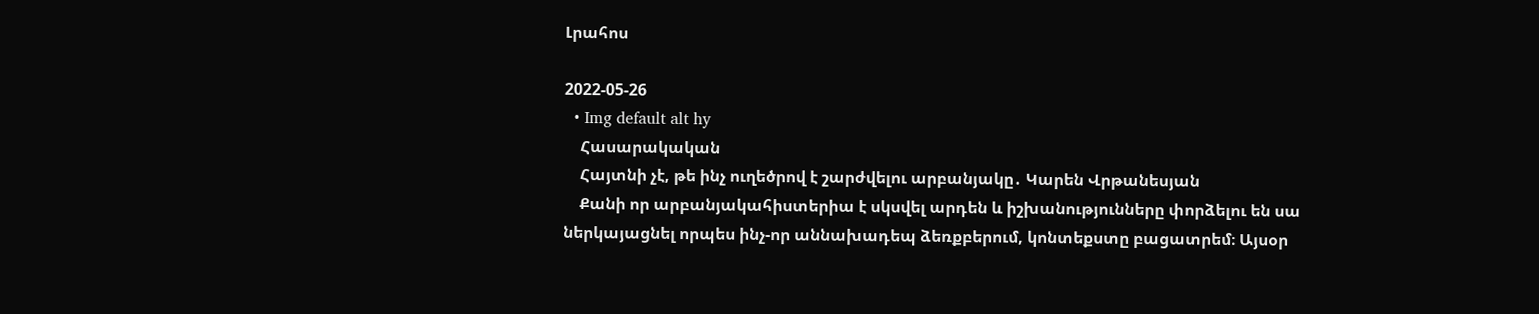Լրահոս

2022-05-26
  • Img default alt hy
    Հասարակական
    Հայտնի չէ, թե ինչ ուղեծրով է շարժվելու արբանյակը․ Կարեն Վրթանեսյան
    Քանի որ արբանյակահիստերիա է սկսվել արդեն և իշխանությունները փորձելու են սա ներկայացնել որպես ինչ-որ աննախադեպ ձեռքբերում, կոնտեքստը բացատրեմ։ Այսօր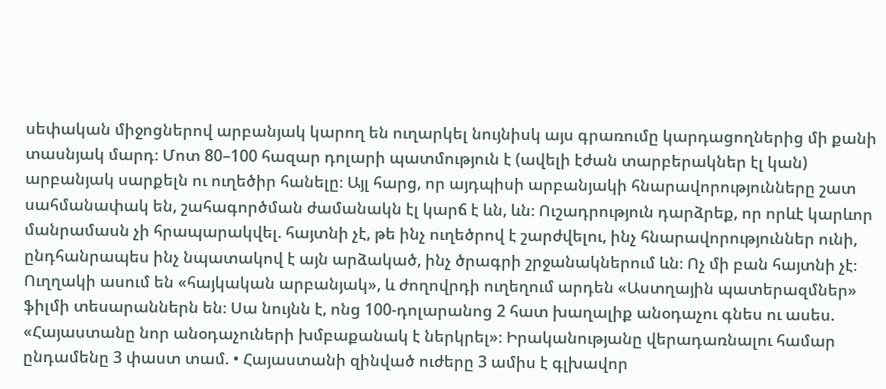սեփական միջոցներով արբանյակ կարող են ուղարկել նույնիսկ այս գրառումը կարդացողներից մի քանի տասնյակ մարդ։ Մոտ 80–100 հազար դոլարի պատմություն է (ավելի էժան տարբերակներ էլ կան) արբանյակ սարքելն ու ուղեծիր հանելը։ Այլ հարց, որ այդպիսի արբանյակի հնարավորությունները շատ սահմանափակ են, շահագործման ժամանակն էլ կարճ է ևն, ևն։ Ուշադրություն դարձրեք, որ որևէ կարևոր մանրամասն չի հրապարակվել. հայտնի չէ, թե ինչ ուղեծրով է շարժվելու, ինչ հնարավորություններ ունի, ընդհանրապես ինչ նպատակով է այն արձակած, ինչ ծրագրի շրջանակներում ևն։ Ոչ մի բան հայտնի չէ։ Ուղղակի ասում են «հայկական արբանյակ», և ժողովրդի ուղեղում արդեն «Աստղային պատերազմներ» ֆիլմի տեսարաններն են։ Սա նույնն է, ոնց 100-դոլարանոց 2 հատ խաղալիք անօդաչու գնես ու ասես. «Հայաստանը նոր անօդաչուների խմբաքանակ է ներկրել»։ Իրականությանը վերադառնալու համար ընդամենը 3 փաստ տամ. • Հայաստանի զինված ուժերը 3 ամիս է գլխավոր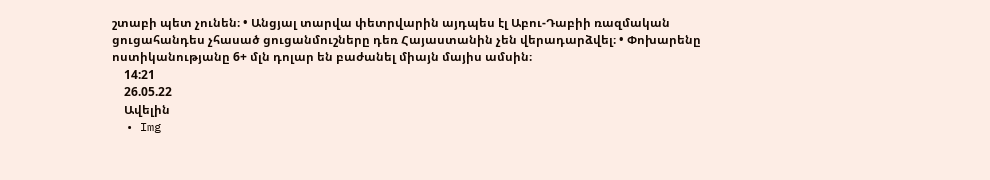շտաբի պետ չունեն։ • Անցյալ տարվա փետրվարին այդպես էլ Աբու-Դաբիի ռազմական ցուցահանդես չհասած ցուցանմուշները դեռ Հայաստանին չեն վերադարձվել։ • Փոխարենը ոստիկանությանը 6+ մլն դոլար են բաժանել միայն մայիս ամսին։
    14:21
    26.05.22
    Ավելին
  • Img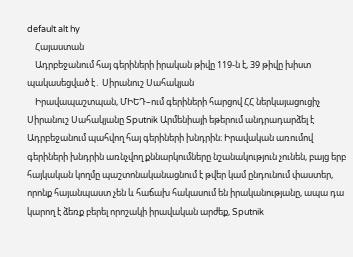default alt hy
    Հայաստան
    Ադրբեջանում հայ գերիների իրական թիվը 119-ն է, 39 թիվը խիստ պակասեցված է․ Սիրանուշ Սահակյան
    Իրավապաշտպան, ՄԻԵԴ–ում գերիների հարցով ՀՀ ներկայացուցիչ Սիրանուշ Սահակյանը Sputnik Արմենիայի եթերում անդրադարձել է Ադրբեջանում պահվող հայ գերիների խնդրին։ Իրավական առումով գերիների խնդրին առնչվող քննարկումները նշանակություն չունեն, բայց երբ հայկական կողմը պաշտոնականացնում է թվեր կամ ընդունում փաստեր, որոնք հայանպաստ չեն և հաճախ հակասում են իրականությանը, ապա դա կարող է ձեռք բերել որոշակի իրավական արժեք, Sputnik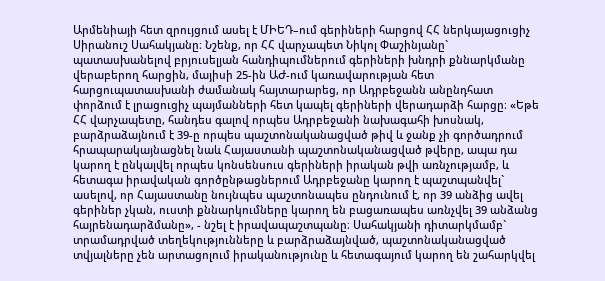Արմենիայի հետ զրույցում ասել է ՄԻԵԴ–ում գերիների հարցով ՀՀ ներկայացուցիչ Սիրանուշ Սահակյանը։ Նշենք, որ ՀՀ վարչապետ Նիկոլ Փաշինյանը` պատասխանելով բրյուսելյան հանդիպումներում գերիների խնդրի քննարկմանը վերաբերող հարցին, մայիսի 25-ին ԱԺ-ում կառավարության հետ հարցուպատասխանի ժամանակ հայտարարեց, որ Ադրբեջանն անընդհատ փորձում է լրացուցիչ պայմանների հետ կապել գերիների վերադարձի հարցը։ «Եթե ՀՀ վարչապետը, հանդես գալով որպես Ադրբեջանի նախագահի խոսնակ, բարձրաձայնում է 39-ը որպես պաշտոնականացված թիվ և ջանք չի գործադրում հրապարակայնացնել նաև Հայաստանի պաշտոնականացված թվերը, ապա դա կարող է ընկալվել որպես կոնսենսուս գերիների իրական թվի առնչությամբ, և հետագա իրավական գործընթացներում Ադրբեջանը կարող է պաշտպանվել` ասելով, որ Հայաստանը նույնպես պաշտոնապես ընդունում է, որ 39 անձից ավել գերիներ չկան, ուստի քննարկումները կարող են բացառապես առնչվել 39 անձանց հայրենադարձմանը», - նշել է իրավապաշտպանը։ Սահակյանի դիտարկմամբ` տրամադրված տեղեկությունները և բարձրաձայնված, պաշտոնականացված տվյալները չեն արտացոլում իրականությունը և հետագայում կարող են շահարկվել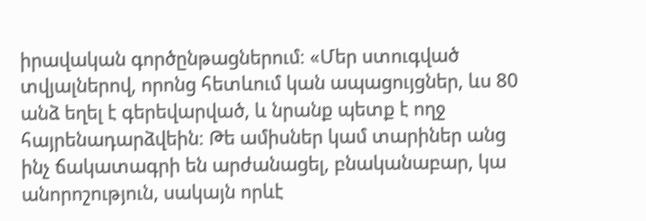իրավական գործընթացներում։ «Մեր ստուգված տվյալներով, որոնց հետևում կան ապացույցներ, ևս 80 անձ եղել է գերեվարված, և նրանք պետք է ողջ հայրենադարձվեին։ Թե ամիսներ կամ տարիներ անց ինչ ճակատագրի են արժանացել, բնականաբար, կա անորոշություն, սակայն որևէ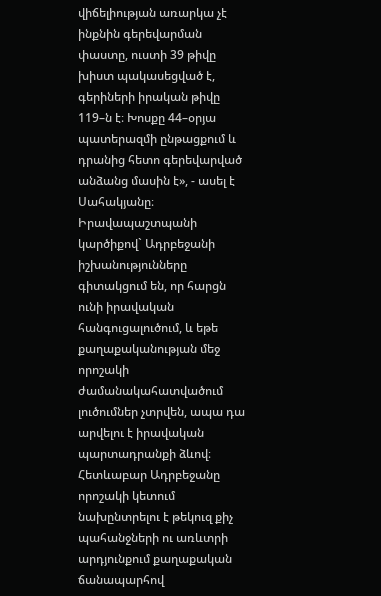վիճելիության առարկա չէ ինքնին գերեվարման փաստը, ուստի 39 թիվը խիստ պակասեցված է, գերիների իրական թիվը 119–ն է։ Խոսքը 44–օրյա պատերազմի ընթացքում և դրանից հետո գերեվարված անձանց մասին է», - ասել է Սահակյանը։ Իրավապաշտպանի կարծիքով` Ադրբեջանի իշխանությունները գիտակցում են, որ հարցն ունի իրավական հանգուցալուծում, և եթե քաղաքականության մեջ որոշակի ժամանակահատվածում լուծումներ չտրվեն, ապա դա արվելու է իրավական պարտադրանքի ձևով։ Հետևաբար Ադրբեջանը որոշակի կետում նախընտրելու է թեկուզ քիչ պահանջների ու առևտրի արդյունքում քաղաքական ճանապարհով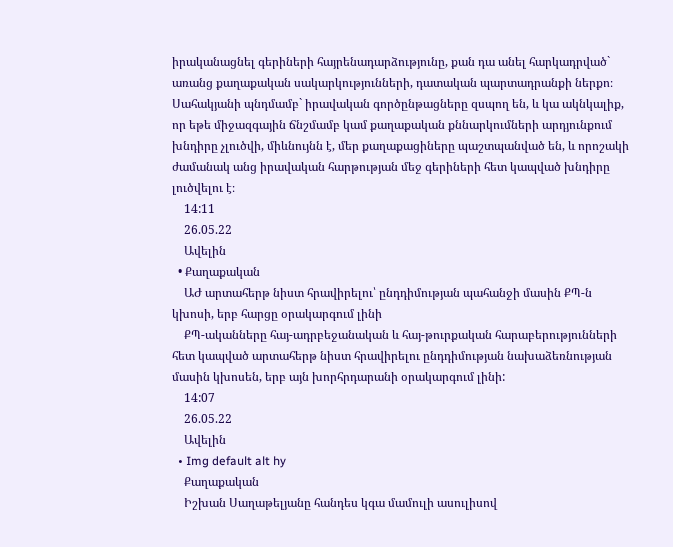իրականացնել գերիների հայրենադարձությունը, քան դա անել հարկադրված` առանց քաղաքական սակարկությունների, դատական պարտադրանքի ներքո։ Սահակյանի պնդմամբ` իրավական գործընթացները զսպող են, և կա ակնկալիք, որ եթե միջազգային ճնշմամբ կամ քաղաքական քննարկումների արդյունքում խնդիրը չլուծվի, միևնույնն է, մեր քաղաքացիները պաշտպանված են, և որոշակի ժամանակ անց իրավական հարթության մեջ գերիների հետ կապված խնդիրը լուծվելու է։
    14:11
    26.05.22
    Ավելին
  • Քաղաքական
    ԱԺ արտահերթ նիստ հրավիրելու՝ ընդդիմության պահանջի մասին ՔՊ-ն կխոսի, երբ հարցը օրակարգում լինի
    ՔՊ-ականները հայ-ադրբեջանական և հայ-թուրքական հարաբերությունների հետ կապված արտահերթ նիստ հրավիրելու ընդդիմության նախաձեռնության մասին կխոսեն, երբ այն խորհրդարանի օրակարգում լինի:
    14:07
    26.05.22
    Ավելին
  • Img default alt hy
    Քաղաքական
    Իշխան Սաղաթելյանը հանդես կգա մամուլի ասուլիսով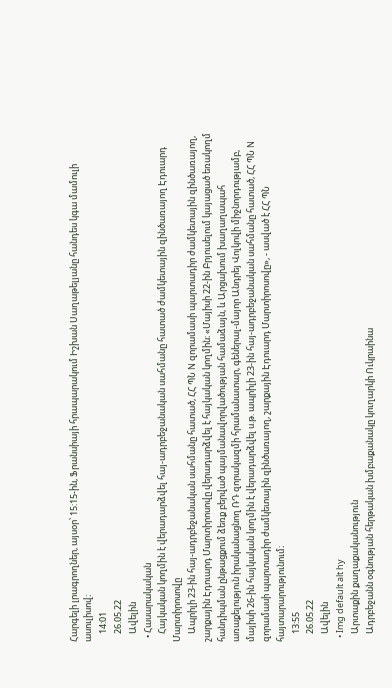Հարգելի լրագրողներ, այսօր՝ 15:15-ին, Ֆրանսիայի հրապարակում Իշխան Սաղաթելյանը հանդես կգա մամուլի ասուլիսով։
    14:01
    26.05.22
    Ավելին
  • Հասարակական
    Հայկական կողմին է վերադարձվել հայ-ադրբեջանական սահմանը հատած ժամկետային զինծառայող Էդուարդ Մարտիրոսովը
    Ապրիլի 23-ին հայ-ադրբեջանական սահմանը հատած, ՀՀ ՊՆ N զորամասի պարտադիր ժամկետային զինծառայող, շարքային Էդուարդ Մարտիրոսովը վերադարձվել է հայկական կողմին։ «Մայիսի 22-ին Բրյուսելում կայացած եռակողմ հանդիպման ընթացքում ձեռք բերված պայմանավորվածության համաձայն, և Արցախում խաղաղապահ առաքելություն իրականացնող ՌԴ զորակազմի հրամանատար, գեներալ-մայոր Անդրեյ Վոլկովի միջնորդությամբ, մայիսի 26-ին հայկական կողմին է վերադարձվել ս.թ. ապրիլի 23-ին հայ-ադրբեջանական սահմանը հատած, ՀՀ ՊՆ N զորամասի պարտադիր ժամկետային զինծառայող, շարքային Էդուարդ Մարտիրոսովը», - ասված է ՀՀ ՊՆ հայտարարությունում։
    13:55
    26.05.22
    Ավելին
  • Img default alt hy
    Արտաքին քաղաքականություն
    Ադրբեջանն օգնության հերթական խմբաքանակը կուղարկի Ուկրաինա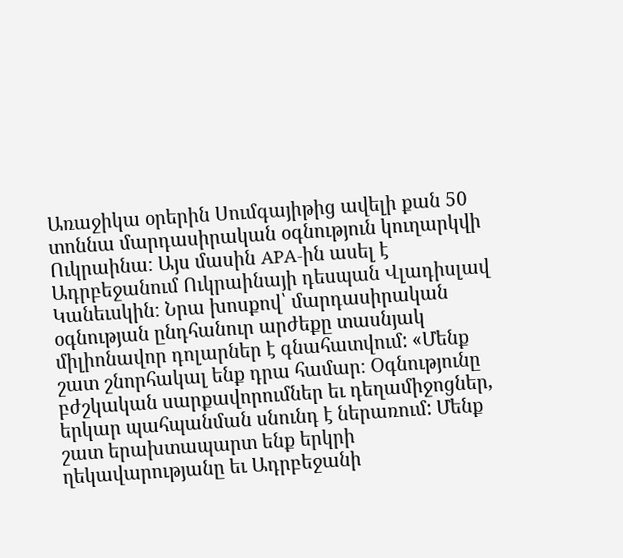Առաջիկա օրերին Սումգայիթից ավելի քան 50 տոննա մարդասիրական օգնություն կուղարկվի Ուկրաինա։ Այս մասին APA-ին ասել է Ադրբեջանում Ուկրաինայի դեսպան Վլադիսլավ Կանեւսկին։ Նրա խոսքով՝ մարդասիրական օգնության ընդհանուր արժեքը տասնյակ միլիոնավոր դոլարներ է գնահատվում: «Մենք շատ շնորհակալ ենք դրա համար։ Օգնությունը բժշկական սարքավորումներ եւ դեղամիջոցներ, երկար պահպանման սնունդ է ներառում: Մենք շատ երախտապարտ ենք երկրի ղեկավարությանը եւ Ադրբեջանի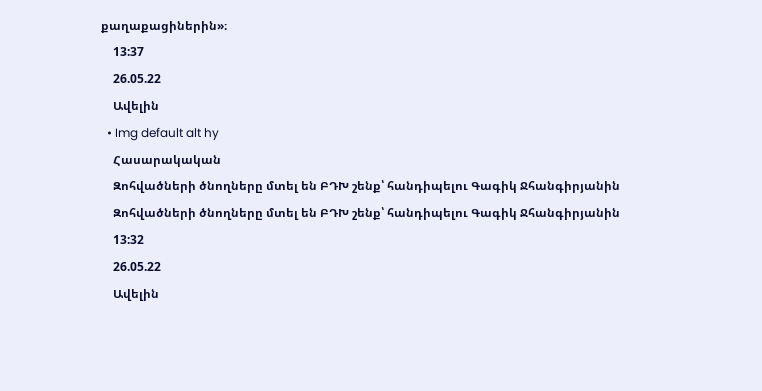քաղաքացիներին»։
    13:37
    26.05.22
    Ավելին
  • Img default alt hy
    Հասարակական
    Զոհվածների ծնողները մտել են ԲԴԽ շենք՝ հանդիպելու Գագիկ Ջհանգիրյանին
    Զոհվածների ծնողները մտել են ԲԴԽ շենք՝ հանդիպելու Գագիկ Ջհանգիրյանին
    13:32
    26.05.22
    Ավելին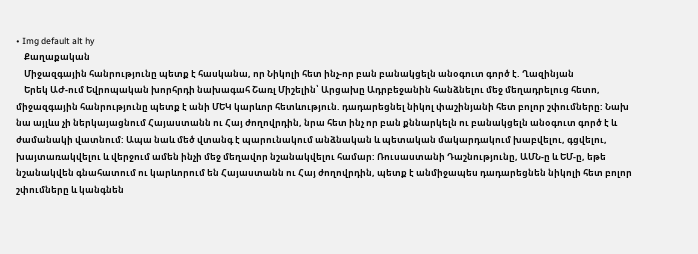• Img default alt hy
    Քաղաքական
    Միջազգային հանրությունը պետք է հասկանա, որ Նիկոլի հետ ինչ-որ բան բանակցելն անօգուտ գործ է. Ղազինյան
    Երեկ ԱԺ-ում Եվրոպական խորհրդի նախագահ Շառլ Միշելին՝ Արցախը Ադրբեջանին հանձնելու մեջ մեղադրելուց հետո, միջազգային հանրությունը պետք է անի ՄԵԿ կարևոր հետևություն. դադարեցնել նիկոլ փաշինյանի հետ բոլոր շփումները: Նախ նա այլևս չի ներկայացնում Հայաստանն ու Հայ ժողովրդին, նրա հետ ինչ որ բան քննարկելն ու բանակցելն անօգուտ գործ է և ժամանակի վատնում: Ապա նաև մեծ վտանգ է պարունակում անձնական և պետական մակարդակում խաբվելու, գցվելու, խայտառակվելու և վերջում ամեն ինչի մեջ մեղավոր նշանակվելու համար: Ռուսաստանի Դաշնությունը, ԱՄՆ-ը և ԵՄ-ը, եթե նշանակվեն գնահատում ու կարևորում են Հայաստանն ու Հայ ժողովրդին, պետք է անմիջապես դադարեցնեն նիկոլի հետ բոլոր շփումները և կանգնեն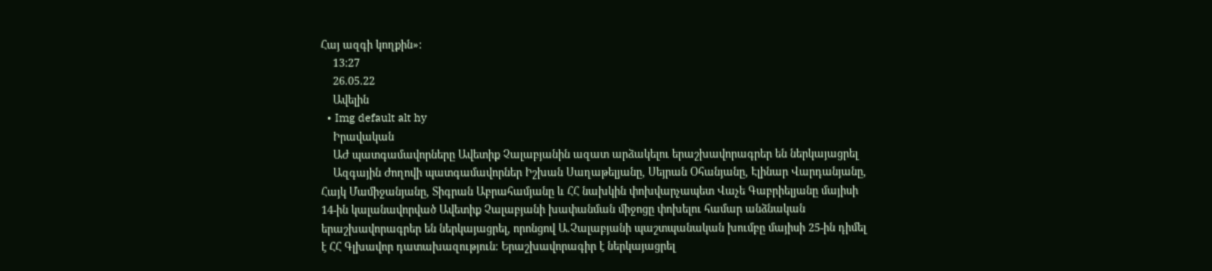Հայ ազգի կողքին»:
    13:27
    26.05.22
    Ավելին
  • Img default alt hy
    Իրավական
    ԱԺ պատգամավորները Ավետիք Չալաբյանին ազատ արձակելու երաշխավորագրեր են ներկայացրել
    Ազգային Ժողովի պատգամավորներ Իշխան Սաղաթելյանը, Սեյրան Օհանյանը, Էլինար Վարդանյանը, Հայկ Մամիջանյանը, Տիգրան Աբրահամյանը և ՀՀ նախկին փոխվարչապետ Վաչե Գաբրիելյանը մայիսի 14-ին կալանավորված Ավետիք Չալաբյանի խափանման միջոցը փոխելու համար անձնական երաշխավորագրեր են ներկայացրել, որոնցով Ա.Չալաբյանի պաշտպանական խումբը մայիսի 25-ին դիմել է ՀՀ Գլխավոր դատախազություն։ Երաշխավորագիր է ներկայացրել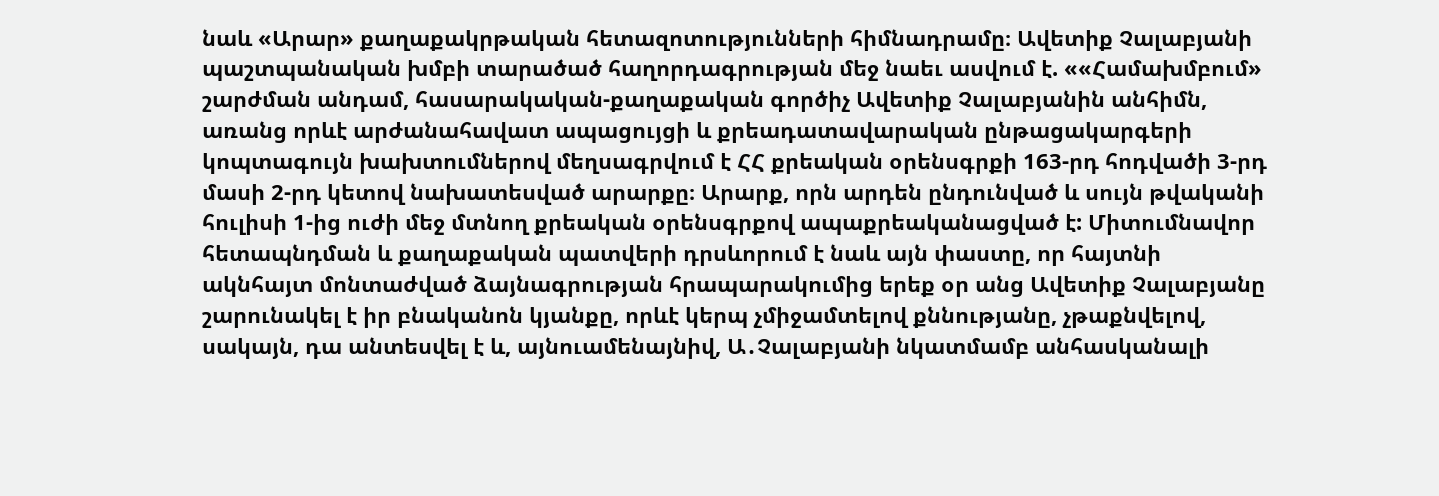նաև «Արար» քաղաքակրթական հետազոտությունների հիմնադրամը։ Ավետիք Չալաբյանի պաշտպանական խմբի տարածած հաղորդագրության մեջ նաեւ ասվում է. ««Համախմբում» շարժման անդամ, հասարակական-քաղաքական գործիչ Ավետիք Չալաբյանին անհիմն, առանց որևէ արժանահավատ ապացույցի և քրեադատավարական ընթացակարգերի կոպտագույն խախտումներով մեղսագրվում է ՀՀ քրեական օրենսգրքի 163-րդ հոդվածի 3-րդ մասի 2-րդ կետով նախատեսված արարքը։ Արարք, որն արդեն ընդունված և սույն թվականի հուլիսի 1-ից ուժի մեջ մտնող քրեական օրենսգրքով ապաքրեականացված է: Միտումնավոր հետապնդման և քաղաքական պատվերի դրսևորում է նաև այն փաստը, որ հայտնի ակնհայտ մոնտաժված ձայնագրության հրապարակումից երեք օր անց Ավետիք Չալաբյանը շարունակել է իր բնականոն կյանքը, որևէ կերպ չմիջամտելով քննությանը, չթաքնվելով, սակայն, դա անտեսվել է և, այնուամենայնիվ, Ա․Չալաբյանի նկատմամբ անհասկանալի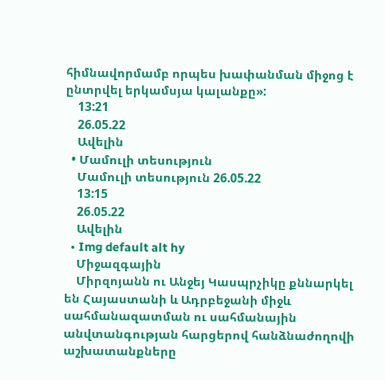հիմնավորմամբ որպես խափանման միջոց է ընտրվել երկամսյա կալանքը»:
    13:21
    26.05.22
    Ավելին
  • Մամուլի տեսություն
    Մամուլի տեսություն 26.05.22
    13:15
    26.05.22
    Ավելին
  • Img default alt hy
    Միջազգային
    Միրզոյանն ու Անջեյ Կասպրչիկը քննարկել են Հայաստանի և Ադրբեջանի միջև սահմանազատման ու սահմանային անվտանգության հարցերով հանձնաժողովի աշխատանքները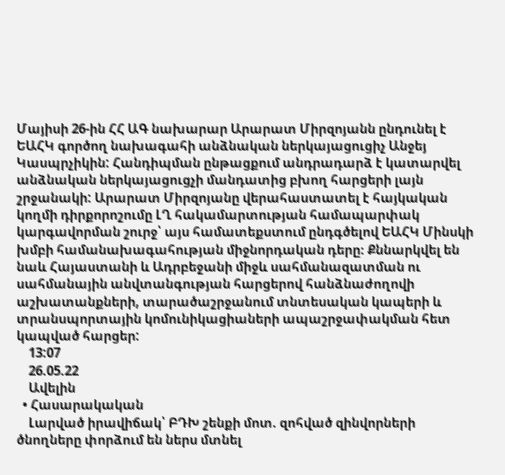Մայիսի 26-ին ՀՀ ԱԳ նախարար Արարատ Միրզոյանն ընդունել է ԵԱՀԿ գործող նախագահի անձնական ներկայացուցիչ Անջեյ Կասպրչիկին: Հանդիպման ընթացքում անդրադարձ է կատարվել անձնական ներկայացուցչի մանդատից բխող հարցերի լայն շրջանակի: Արարատ Միրզոյանը վերահաստատել է հայկական կողմի դիրքորոշումը ԼՂ հակամարտության համապարփակ կարգավորման շուրջ՝ այս համատեքստում ընդգծելով ԵԱՀԿ Մինսկի խմբի համանախագահության միջնորդական դերը։ Քննարկվել են նաև Հայաստանի և Ադրբեջանի միջև սահմանազատման ու սահմանային անվտանգության հարցերով հանձնաժողովի աշխատանքների, տարածաշրջանում տնտեսական կապերի և տրանսպորտային կոմունիկացիաների ապաշրջափակման հետ կապված հարցեր:
    13:07
    26.05.22
    Ավելին
  • Հասարակական
    Լարված իրավիճակ՝ ԲԴԽ շենքի մոտ. զոհված զինվորների ծնողները փորձում են ներս մտնել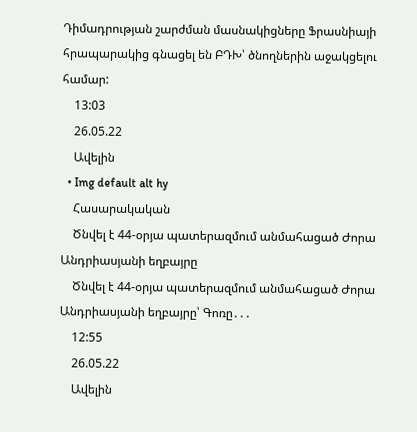Դիմադրության շարժման մասնակիցները Ֆրասնիայի հրապարակից գնացել են ԲԴԽ՝ ծնողներին աջակցելու համար:
    13:03
    26.05.22
    Ավելին
  • Img default alt hy
    Հասարակական
    Ծնվել է 44-օրյա պատերազմում անմահացած Ժորա Անդրիասյանի եղբայրը
    Ծնվել է 44-օրյա պատերազմում անմահացած Ժորա Անդրիասյանի եղբայրը՝ Գոռը․․․
    12:55
    26.05.22
    Ավելին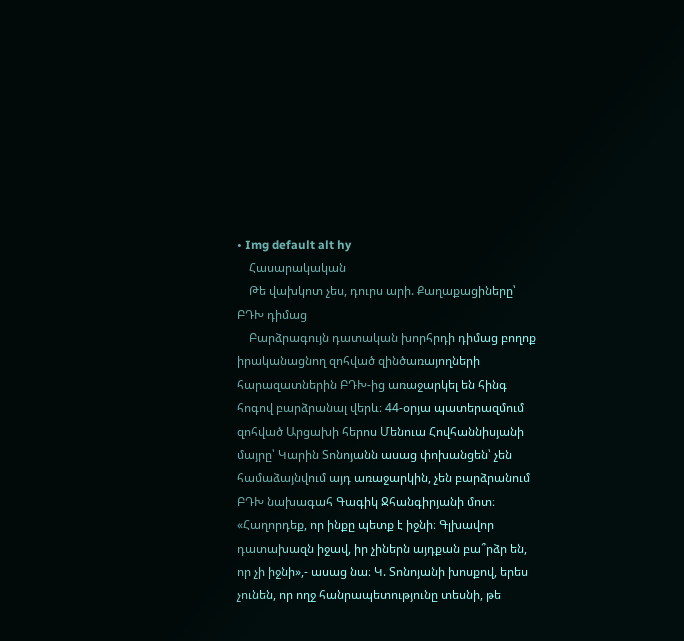• Img default alt hy
    Հասարակական
    Թե վախկոտ չես, դուրս արի. Քաղաքացիները՝ ԲԴԽ դիմաց
    Բարձրագույն դատական խորհրդի դիմաց բողոք իրականացնող զոհված զինծառայողների հարազատներին ԲԴԽ-ից առաջարկել են հինգ հոգով բարձրանալ վերև։ 44-օրյա պատերազմում զոհված Արցախի հերոս Մենուա Հովհաննիսյանի մայրը՝ Կարին Տոնոյանն ասաց փոխանցեն՝ չեն համաձայնվում այդ առաջարկին, չեն բարձրանում ԲԴԽ նախագահ Գագիկ Ջհանգիրյանի մոտ։ «Հաղորդեք, որ ինքը պետք է իջնի։ Գլխավոր դատախազն իջավ, իր չիներն այդքան բա՞րձր են, որ չի իջնի»,- ասաց նա։ Կ. Տոնոյանի խոսքով, երես չունեն, որ ողջ հանրապետությունը տեսնի, թե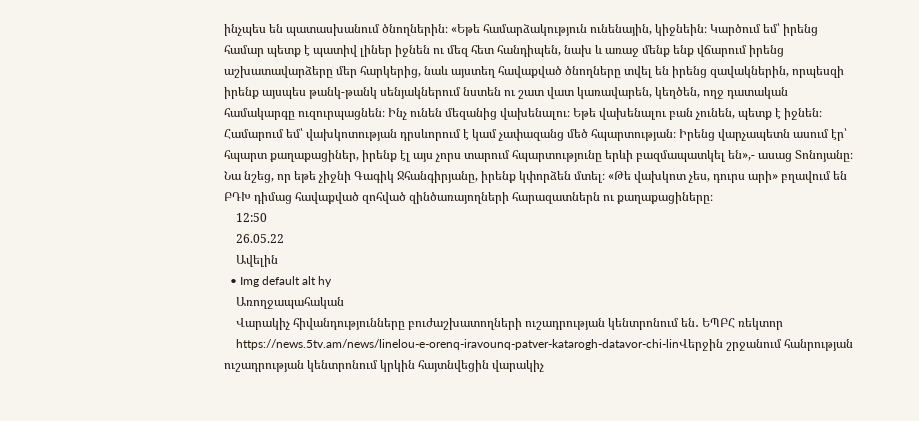ինչպես են պատասխանում ծնողներին։ «Եթե համարձակություն ունենային, կիջնեին։ Կարծում եմ՝ իրենց համար պետք է պատիվ լիներ իջնեն ու մեզ հետ հանդիպեն, նախ և առաջ մենք ենք վճարում իրենց աշխատավարձերը մեր հարկերից, նաև այստեղ հավաքված ծնողները տվել են իրենց զավակներին, որպեսզի իրենք այսպես թանկ-թանկ սենյակներում նստեն ու շատ վատ կառավարեն, կեղծեն, ողջ դատական համակարգը ուզուրպացնեն։ Ինչ ունեն մեզանից վախենալու։ Եթե վախենալու բան չունեն, պետք է իջնեն։ Համարում եմ՝ վախկոտության դրսևորում է կամ չափազանց մեծ հպարտության։ Իրենց վարչապետն ասում էր՝ հպարտ քաղաքացիներ, իրենք էլ այս չորս տարում հպարտությունը երևի բազմապատկել են»,- ասաց Տոնոյանը։ Նա նշեց, որ եթե չիջնի Գագիկ Ջհանգիրյանը, իրենք կփորձեն մտել։ «Թե վախկոտ չես, դուրս արի» բղավում են ԲԴԽ դիմաց հավաքված զոհված զինծառայողների հարազատներն ու քաղաքացիները։
    12:50
    26.05.22
    Ավելին
  • Img default alt hy
    Առողջապահական
    Վարակիչ հիվանդությունները բուժաշխատողների ուշադրության կենտրոնում են․ ԵՊԲՀ ռեկտոր
    https://news.5tv.am/news/linelou-e-orenq-iravounq-patver-katarogh-datavor-chi-linՎերջին շրջանում հանրության ուշադրության կենտրոնում կրկին հայտնվեցին վարակիչ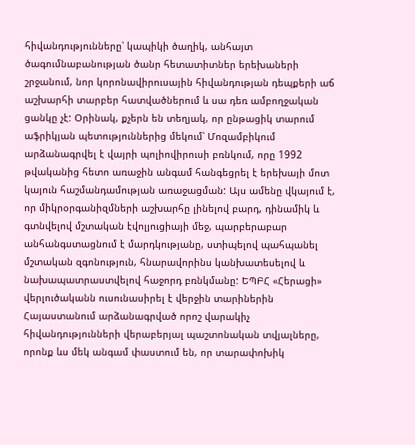հիվանդությունները՝ կապիկի ծաղիկ, անհայտ ծագումնաբանության ծանր հետատիտներ երեխաների շրջանում, նոր կորոնավիրուսային հիվանդության դեպքերի աճ աշխարհի տարբեր հատվածներում և սա դեռ ամբողջական ցանկը չէ: Օրինակ, քչերն են տեղյակ, որ ընթացիկ տարում աֆրիկյան պետություններից մեկում՝ Մոզամբիկում արձանագրվել է վայրի պոլիովիրուսի բռնկում, որը 1992 թվականից հետո առաջին անգամ հանգեցրել է երեխայի մոտ կայուն հաշմանդամության առաջացման: Այս ամենը վկայում է, որ միկրօրգանիզմների աշխարհը լինելով բարդ, դինամիկ և գտնվելով մշտական էվոլյուցիայի մեջ, պարբերաբար անհանգստացնում է մարդկությանը, ստիպելով պահպանել մշտական զգոնություն, հնարավորինս կանխատեսելով և նախապատրաստվելով հաջորդ բռնկմանը: ԵՊԲՀ «Հերացի» վերլուծականն ուսունասիրել է վերջին տարիներին Հայաստանում արձանագրված որոշ վարակիչ հիվանդությունների վերաբերյալ պաշտոնական տվյալները, որոնք ևս մեկ անգամ փաստում են, որ տարափոխիկ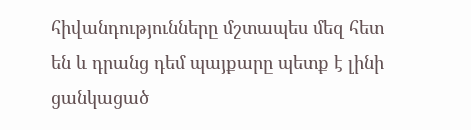հիվանդությունները մշտապես մեզ հետ են և դրանց դեմ պայքարը պետք է լինի ցանկացած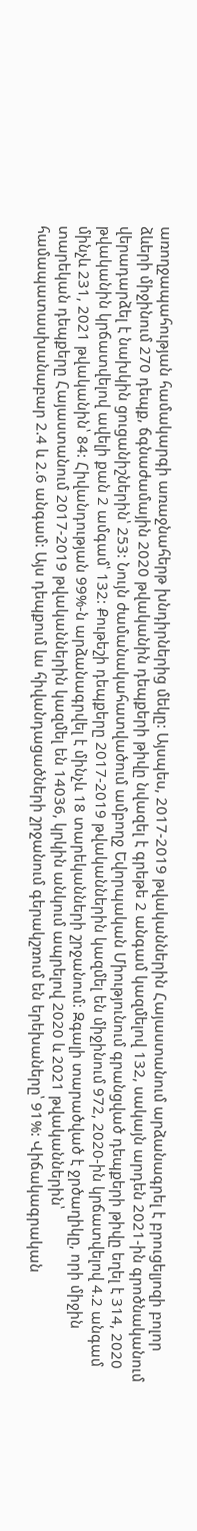առողջապահության համակարգի առաջնահերթ խնդիրներից մեկը: Այսպես, 2017-2019 թվականներին Հայաստանում արձանագրել է բրուցելյոզի բոլոր ձևերի միջինում 270 դեպք, ճգնաժամային 2020 թվականին դեպքերի թիվը նվազել է գրեթե 2 անգամ կազմելով 132, սակայն արդեն 2021-ին գրոծնականում վերադարձել է նախկին ցուցանիշներին՝ 253: Նույն ժամանակահատվածում ամբողջ Եվորպական Միությունում գրանցված դեպքերի թիվը եղել է 314, 2020 թվականին կրճատվելով ավելի քան 2 ամգամ՝ 132: Քութեշի դեպքերը 2017-2019 թվականներին կազմել են միջինում 972, 2020-ին կրճատվելով 4.2 անգամ մինչև 231, 2021 թվականին՝ 84: Հիվանդության 99%-ն արձանագրվել է մինչև 18 տարեկանների շրջանում: Զգալի տարածված է ջրծաղիկը, որի միջին տարեկան դեպքերը Հայաստանում 2017-2019 թվականներին կազմել են 14036, կրկին անկում ապրելով 2020 և 2021 թվականներին՝ համապատասխանաբար 2.4 և 2.6 անգամ: Այս դեպքում ևս հիվանդացածների շրջանում գերակշռում են երեխաները՝ 91%: Վիճակագրական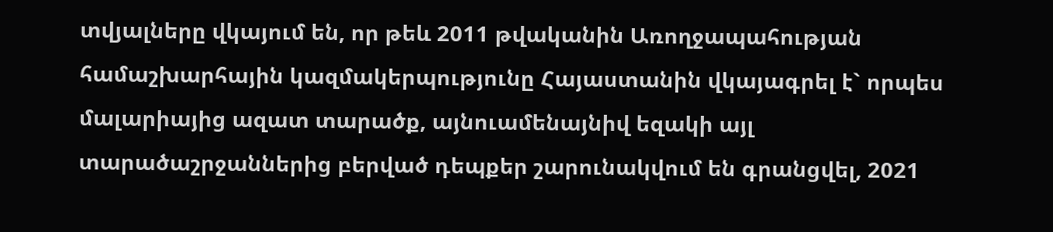տվյալները վկայում են, որ թեև 2011 թվականին Առողջապահության համաշխարհային կազմակերպությունը Հայաստանին վկայագրել է` որպես մալարիայից ազատ տարածք, այնուամենայնիվ եզակի այլ տարածաշրջաններից բերված դեպքեր շարունակվում են գրանցվել, 2021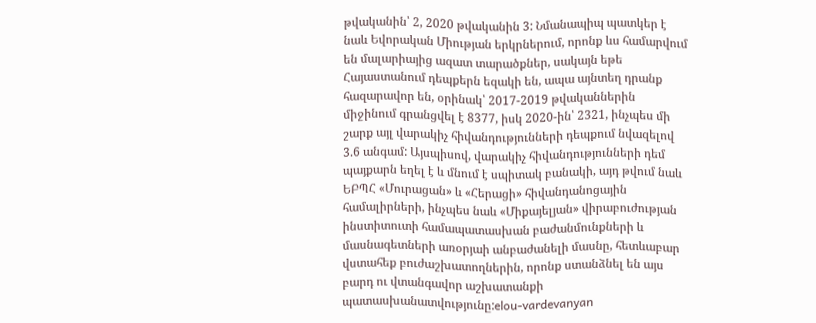թվականին՝ 2, 2020 թվականին 3: Նմանապիպ պատկեր է նաև Եվորական Միության երկրներում, որոնք ևս համարվում են մալարիայից ազատ տարածքներ, սակայն եթե Հայաստանում դեպքերն եզակի են, ապա այնտեղ դրանք հազարավոր են, օրինակ՝ 2017-2019 թվականներին միջինում գրանցվել է 8377, իսկ 2020-ին՝ 2321, ինչպես մի շարք այլ վարակիչ հիվանդությունների դեպքում նվազելով 3.6 անգամ: Այսպիսով, վարակիչ հիվանդությունների դեմ պայքարն եղել է և մնում է սպիտակ բանակի, այդ թվում նաև ԵԲՊՀ «Մուրացան» և «Հերացի» հիվանդանոցային համալիրների, ինչպես նաև «Միքայելյան» վիրաբուժության ինստիտուտի համապատասխան բաժանմունքների և մասնագետների առօրյաի անբաժանելի մասնը, հետևաբար վստահեք բուժաշխատողներին, որոնք ստանձնել են այս բարդ ու վտանգավոր աշխատանքի պատասխանատվությունը:elou-vardevanyan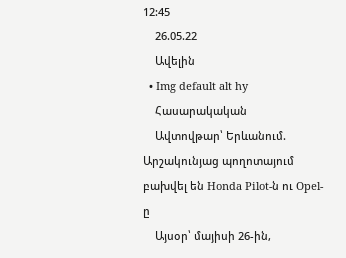12:45
    26.05.22
    Ավելին
  • Img default alt hy
    Հասարակական
    Ավտովթար՝ Երևանում. Արշակունյաց պողոտայում բախվել են Honda Pilot-ն ու Opel-ը
    Այսօր՝ մայիսի 26-ին,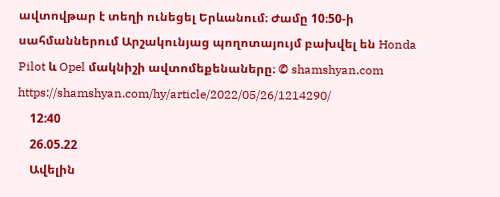ավտովթար է տեղի ունեցել Երևանում։ Ժամը 10։50-ի սահմաններում Արշակունյաց պողոտայույմ բախվել են Honda Pilot և Opel մակնիշի ավտոմեքենաները։ © shamshyan.com https://shamshyan.com/hy/article/2022/05/26/1214290/
    12:40
    26.05.22
    Ավելին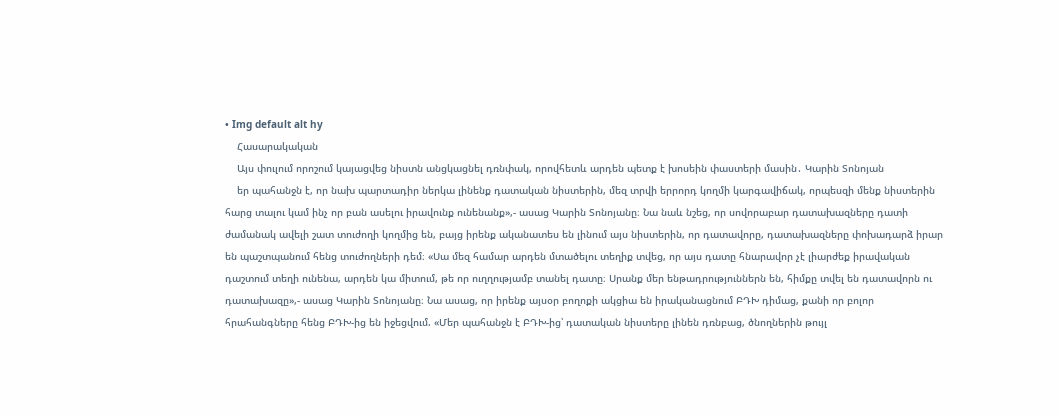• Img default alt hy
    Հասարակական
    Այս փուլում որոշում կայացվեց նիստն անցկացնել դռնփակ, որովհետև արդեն պետք է խոսեին փաստերի մասին․ Կարին Տոնոյան
    եր պահանջն է, որ նախ պարտադիր ներկա լինենք դատական նիստերին, մեզ տրվի երրորդ կողմի կարգավիճակ, որպեսզի մենք նիստերին հարց տալու կամ ինչ որ բան ասելու իրավունք ունենանք»,- ասաց Կարին Տոնոյանը։ Նա նաև նշեց, որ սովորաբար դատախազները դատի ժամանակ ավելի շատ տուժողի կողմից են, բայց իրենք ականատես են լինում այս նիստերին, որ դատավորը, դատախազները փոխադարձ իրար են պաշտպանում հենց տուժողների դեմ։ «Սա մեզ համար արդեն մտածելու տեղիք տվեց, որ այս դատը հնարավոր չէ լիարժեք իրավական դաշտում տեղի ունենա, արդեն կա միտում, թե որ ուղղությամբ տանել դատը։ Սրանք մեր ենթադրություններն են, հիմքը տվել են դատավորն ու դատախազը»,- ասաց Կարին Տոնոյանը։ Նա ասաց, որ իրենք այսօր բողոքի ակցիա են իրականացնում ԲԴԽ դիմաց, քանի որ բոլոր հրահանգները հենց ԲԴԽ-ից են իջեցվում. «Մեր պահանջն է ԲԴԽ-ից՝ դատական նիստերը լինեն դռնբաց, ծնողներին թույլ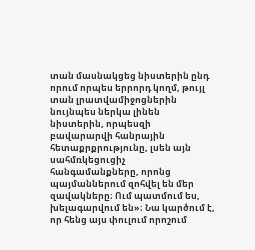տան մասնակցեց նիստերին ընդ որում որպես երրորդ կողմ, թույլ տան լրատվամիջոցներին նույնպես ներկա լինեն նիստերին, որպեսզի բավարարվի հանրային հետաքրքրությունը, լսեն այն սահմռկեցուցիչ հանգամանքները, որոնց պայմաններում զոհվել են մեր զավակները։ Ում պատմում ես, խելագարվում են»։ Նա կարծում է, որ հենց այս փուլում որոշում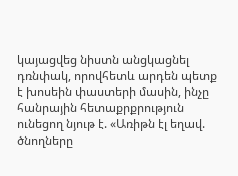կայացվեց նիստն անցկացնել դռնփակ, որովհետև արդեն պետք է խոսեին փաստերի մասին, ինչը հանրային հետաքրքրություն ունեցող նյութ է. «Առիթն էլ եղավ. ծնողները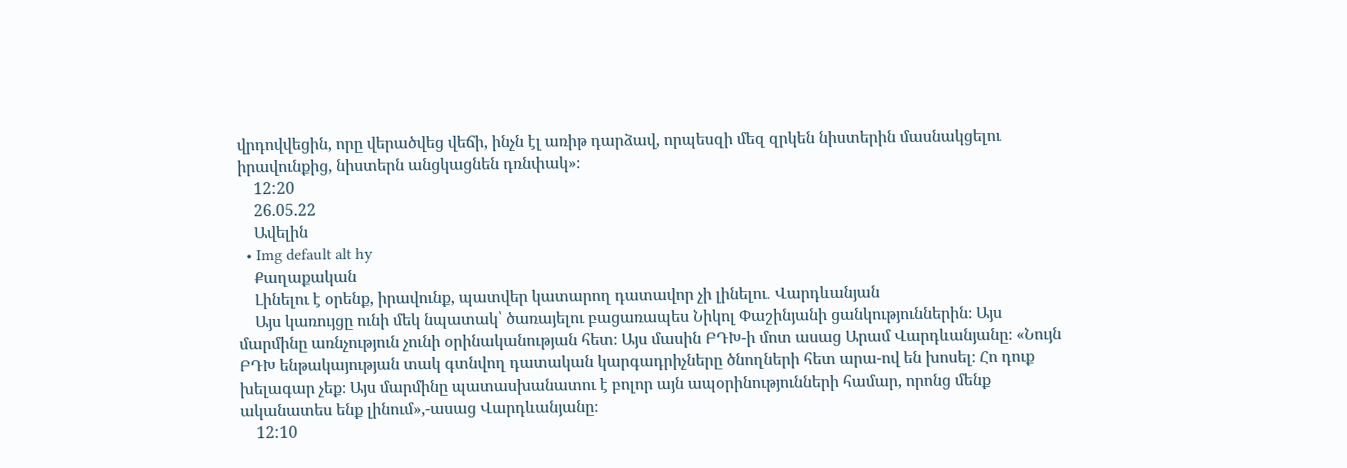վրդովվեցին, որը վերածվեց վեճի, ինչն էլ առիթ դարձավ, որպեսզի մեզ զրկեն նիստերին մասնակցելու իրավունքից, նիստերն անցկացնեն դռնփակ»։
    12:20
    26.05.22
    Ավելին
  • Img default alt hy
    Քաղաքական
    Լինելու է օրենք, իրավունք, պատվեր կատարող դատավոր չի լինելու․ Վարդևանյան
    Այս կառույցը ունի մեկ նպատակ՝ ծառայելու բացառապես Նիկոլ Փաշինյանի ցանկություններին։ Այս մարմինը առնչություն չունի օրինականության հետ։ Այս մասին ԲԴԽ-ի մոտ ասաց Արամ Վարդևանյանը։ «Նույն ԲԴԽ ենթակայության տակ գտնվող դատական կարգադրիչները ծնողների հետ արա-ով են խոսել։ Հո դուք խելագար չեք։ Այս մարմինը պատասխանատու է բոլոր այն ապօրինությունների համար, որոնց մենք ականատես ենք լինում»,-ասաց Վարդևանյանը։
    12:10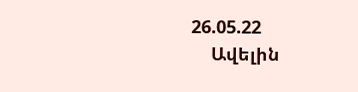26.05.22
    Ավելին